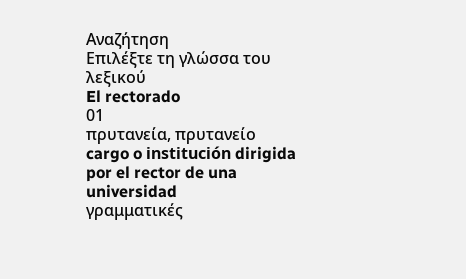Αναζήτηση
Επιλέξτε τη γλώσσα του λεξικού
El rectorado
01
πρυτανεία, πρυτανείο
cargo o institución dirigida por el rector de una universidad
γραμματικές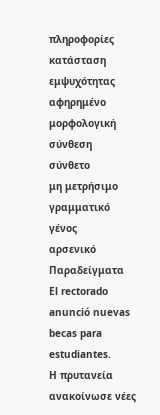πληροφορίες
κατάσταση εμψυχότητας
αφηρημένο
μορφολογική σύνθεση
σύνθετο
μη μετρήσιμο
γραμματικό γένος
αρσενικό
Παραδείγματα
El rectorado anunció nuevas becas para estudiantes.
Η πρυτανεία ανακοίνωσε νέες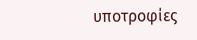υποτροφίες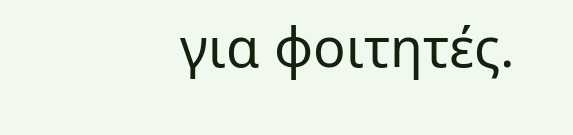για φοιτητές.